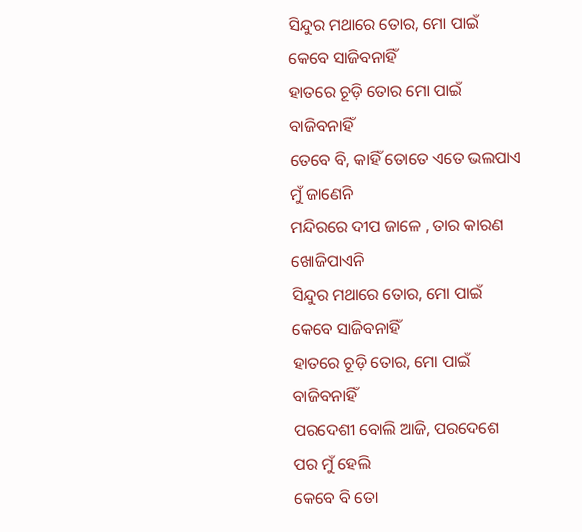ସିନ୍ଦୁର ମଥାରେ ତୋର, ମୋ ପାଇଁ କେବେ ସାଜିବନାହିଁ
ହାତରେ ଚୂଡ଼ି ତୋର ମୋ ପାଇଁ ବାଜିବନାହିଁ
ତେବେ ବି, କାହିଁ ତୋତେ ଏତେ ଭଲପାଏ ମୁଁ ଜାଣେନି
ମନ୍ଦିରରେ ଦୀପ ଜାଳେ , ତାର କାରଣ ଖୋଜିପାଏନି
ସିନ୍ଦୁର ମଥାରେ ତୋର, ମୋ ପାଇଁ କେବେ ସାଜିବନାହିଁ
ହାତରେ ଚୂଡ଼ି ତୋର, ମୋ ପାଇଁ ବାଜିବନାହିଁ
ପରଦେଶୀ ବୋଲି ଆଜି, ପରଦେଶେ ପର ମୁଁ ହେଲି
କେବେ ବି ତୋ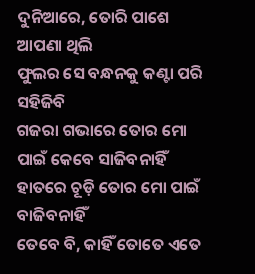ଦୁନିଆରେ, ତୋରି ପାଶେ ଆପଣା ଥିଲି
ଫୁଲର ସେ ବନ୍ଧନକୁ କଣ୍ଟା ପରି ସହିଜିବି
ଗଜରା ଗଭାରେ ତୋର ମୋ ପାଇଁ କେବେ ସାଜିବନାହିଁ
ହାତରେ ଚୂଡ଼ି ତୋର ମୋ ପାଇଁ ବାଜିବନାହିଁ
ତେବେ ବି, କାହିଁ ତୋତେ ଏତେ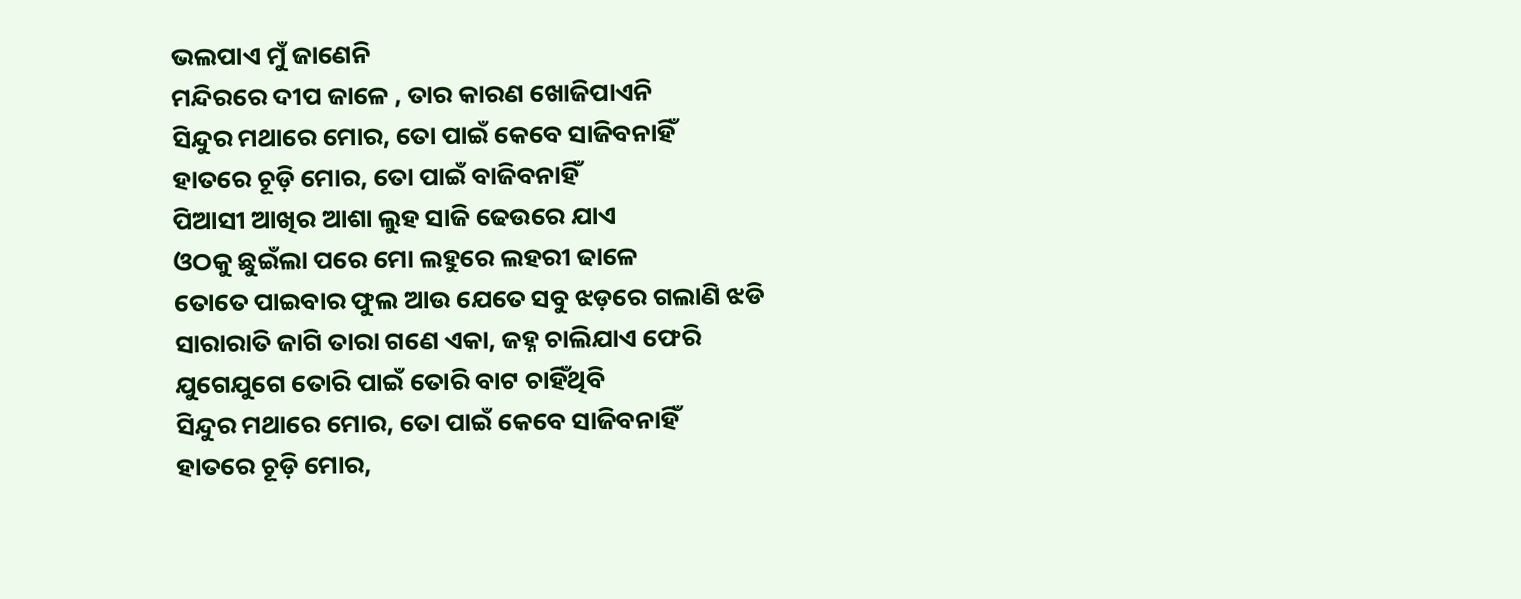ଭଲପାଏ ମୁଁ ଜାଣେନି
ମନ୍ଦିରରେ ଦୀପ ଜାଳେ , ତାର କାରଣ ଖୋଜିପାଏନି
ସିନ୍ଦୁର ମଥାରେ ମୋର, ତୋ ପାଇଁ କେବେ ସାଜିବନାହିଁ
ହାତରେ ଚୂଡ଼ି ମୋର, ତୋ ପାଇଁ ବାଜିବନାହିଁ
ପିଆସୀ ଆଖିର ଆଶା ଲୁହ ସାଜି ଢେଉରେ ଯାଏ
ଓଠକୁ ଛୁଇଁଲା ପରେ ମୋ ଲହୁରେ ଲହରୀ ଢାଳେ
ତୋତେ ପାଇବାର ଫୁଲ ଆଉ ଯେତେ ସବୁ ଝଡ଼ରେ ଗଲାଣି ଝଡି
ସାରାରାତି ଜାଗି ତାରା ଗଣେ ଏକା, ଜହ୍ନ ଚାଲିଯାଏ ଫେରି
ଯୁଗେଯୁଗେ ତୋରି ପାଇଁ ତୋରି ବାଟ ଚାହିଁଥିବି
ସିନ୍ଦୁର ମଥାରେ ମୋର, ତୋ ପାଇଁ କେବେ ସାଜିବନାହିଁ
ହାତରେ ଚୂଡ଼ି ମୋର,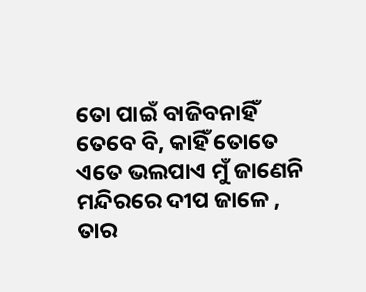ତୋ ପାଇଁ ବାଜିବନାହିଁ
ତେବେ ବି, କାହିଁ ତୋତେ ଏତେ ଭଲପାଏ ମୁଁ ଜାଣେନି
ମନ୍ଦିରରେ ଦୀପ ଜାଳେ , ତାର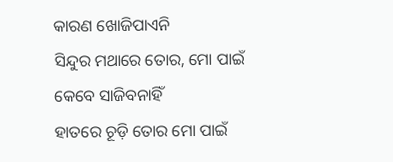କାରଣ ଖୋଜିପାଏନି
ସିନ୍ଦୁର ମଥାରେ ତୋର, ମୋ ପାଇଁ କେବେ ସାଜିବନାହିଁ
ହାତରେ ଚୂଡ଼ି ତୋର ମୋ ପାଇଁ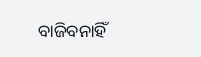ବାଜିବନାହିଁ